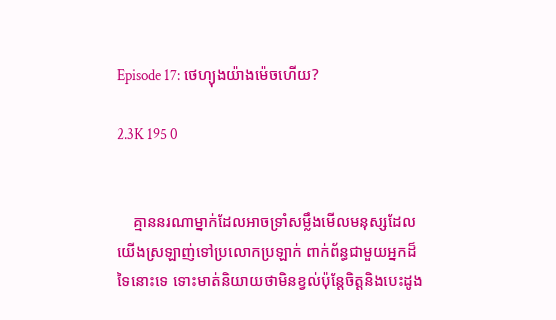Episode 17: ថេហ្យុងយ៉ាងម៉េចហើយ?

2.3K 195 0


    គ្មាននរណាម្នាក់ដែលអាចទ្រាំសម្លឹងមើលមនុស្សដែលយើងស្រឡាញ់ទៅប្រលោកប្រឡាក់ ពាក់ព័ន្ធជាមួយអ្នកដ៏ទៃនោះទេ ទោះមាត់និយាយថាមិនខ្វល់ប៉ុន្តែចិត្តនិងបេះដូង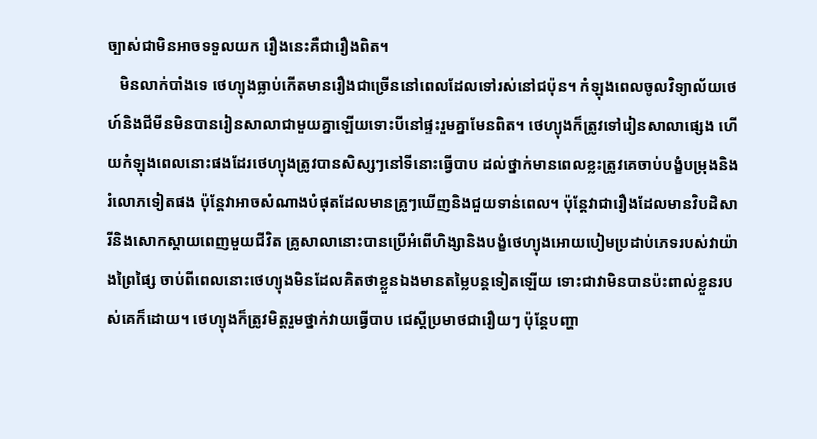ច្បាស់ជាមិនអាចទទួលយក រឿងនេះគឺជារឿងពិត។
   មិនលាក់បាំងទេ ថេហ្យុងធ្លាប់កើតមានរឿងជាច្រើននៅពេលដែលទៅរស់នៅជប៉ុន។ កំឡុងពេលចូលវិទ្យាល័យថេហ៍និងជីមីនមិនបានរៀនសាលាជាមួយគ្នាឡើយទោះបីនៅផ្ទះរួមគ្នាមែនពិត។ ថេហ្យុងក៏ត្រូវទៅរៀនសាលាផ្សេង ហើយកំឡុងពេលនោះផងដែរថេហ្យុងត្រូវបានសិស្សៗនៅទីនោះធ្វើបាប ដល់ថ្នាក់មានពេលខ្លះត្រូវគេចាប់បង្ខំបម្រុងនិងរំលោភទៀតផង ប៉ុន្តែវាអាចសំណាងបំផុតដែលមានគ្រូៗឃើញនិងជួយទាន់ពេល។ ប៉ុន្តែវាជារឿងដែលមានវិបដិសារីនិងសោកស្ដាយពេញមួយជីវិត គ្រូសាលានោះបានប្រើអំពើហិង្សានិងបង្ខំថេហ្យុងអោយបៀមប្រដាប់ភេទរបស់វាយ៉ាងព្រៃផ្សៃ ចាប់ពីពេលនោះថេហ្យុងមិនដែលគិតថាខ្លួនឯងមានតម្លៃបន្តទៀតឡើយ ទោះជាវាមិនបានប៉ះពាល់ខ្លួនរបស់គេក៏ដោយ។ ថេហ្យុងក៏ត្រូវមិត្តរួមថ្នាក់វាយធ្វើបាប ជេស្ដីប្រមាថជារឿយៗ ប៉ុន្តែបញ្ហា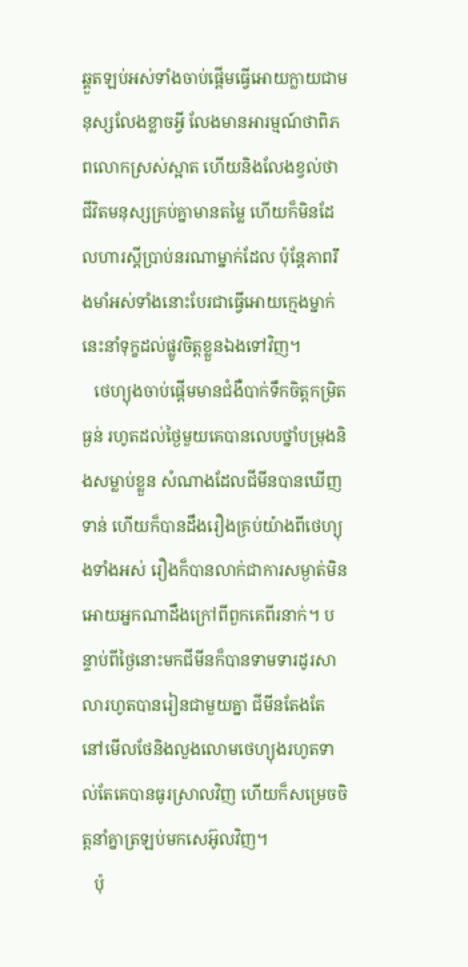ឆ្គួតឡប់អស់ទាំងចាប់ផ្ដើមធ្វើអោយក្លាយជាមនុស្សលែងខ្លាចអ្វី លែងមានអារម្មណ៍ថាពិភពលោកស្រស់ស្អាត ហើយនិងលែងខ្វល់ថាជីវិតមនុស្សគ្រប់គ្នាមានតម្លៃ ហើយក៏មិនដែលហារស្ដីប្រាប់នរណាម្នាក់ដែល ប៉ុន្តែភាពរឹងមាំអស់ទាំងនោះបែរជាធ្វើអោយក្មេងម្នាក់នេះនាំទុក្ខដល់ផ្លូវចិត្តខ្លួនឯងទៅវិញ។
   ថេហ្យុងចាប់ផ្ដើមមានជំងឺបាក់ទឹកចិត្តកម្រិតធ្ងន់ រហូតដល់ថ្ងៃមួយគេបានលេបថ្នាំបម្រុងនិងសម្លាប់ខ្លួន សំណាងដែលជីមីនបានឃើញទាន់ ហើយក៏បានដឹងរឿងគ្រប់យ៉ាងពីថេហ្យុងទាំងអស់ រឿងក៏បានលាក់ជាការសម្ងាត់មិនអោយអ្នកណាដឹងក្រៅពីពួកគេពីរនាក់។ បន្ទាប់ពីថ្ងៃនោះមកជីមីនក៏បានទាមទារដូរសាលារហូតបានរៀនជាមួយគ្នា ជីមីនតែងតែនៅមើលថែនិងលួងលោមថេហ្យុងរហូតទាល់តែគេបានធូរស្រាលវិញ ហើយក៏សម្រេចចិត្តនាំគ្នាត្រឡប់មកសេអ៊ូលវិញ។
   ប៉ុ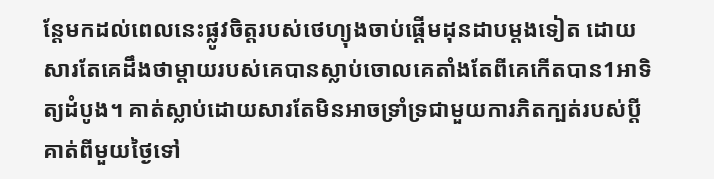ន្តែមកដល់ពេលនេះផ្លូវចិត្តរបស់ថេហ្យុងចាប់ផ្ដើមដុនដាបម្ដងទៀត ដោយសារតែគេដឹងថាម្ដាយរបស់គេបានស្លាប់ចោលគេតាំងតែពីគេកើតបាន1អាទិត្យដំបូង។ គាត់ស្លាប់ដោយសារតែមិនអាចទ្រាំទ្រជាមួយការភិតក្បត់របស់ប្ដីគាត់ពីមួយថ្ងៃទៅ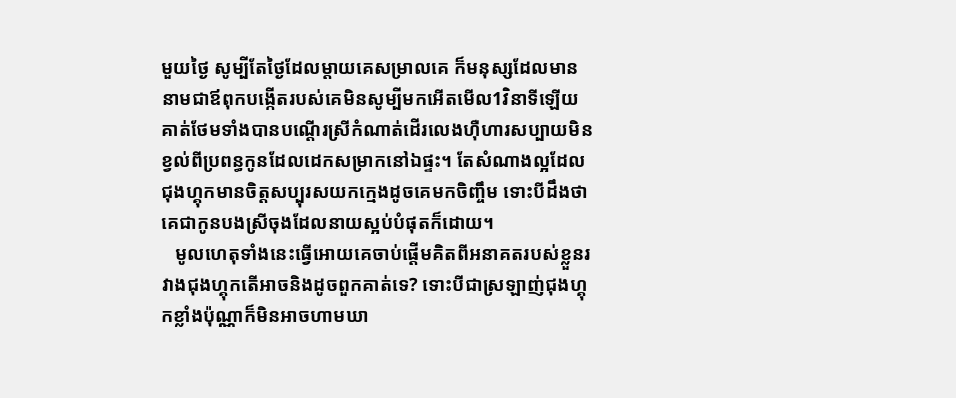មួយថ្ងៃ សូម្បីតែថ្ងៃដែលម្ដាយគេសម្រាលគេ ក៏មនុស្សដែលមាននាមជាឪពុកបង្កើតរបស់គេមិនសូម្បីមកអើតមើល1វិនាទីឡើយ គាត់ថែមទាំងបានបណ្ដើរស្រីកំណាត់ដើរលេងហ៊ឺហារសប្បាយមិនខ្វល់ពីប្រពន្ធកូនដែលដេកសម្រាកនៅឯផ្ទះ។ តែសំណាងល្អដែលជុងហ្គុកមានចិត្តសប្បុរសយកក្មេងដូចគេមកចិញ្ចឹម ទោះបីដឹងថាគេជាកូនបងស្រីចុងដែលនាយស្អប់បំផុតក៏ដោយ។
   មូលហេតុទាំងនេះធ្វើអោយគេចាប់ផ្ដើមគិតពីអនាគតរបស់ខ្លួនរវាងជុងហ្គុកតើអាចនិងដូចពួកគាត់ទេ? ទោះបីជាស្រឡាញ់ជុងហ្គុកខ្លាំងប៉ុណ្ណាក៏មិនអាចហាមឃា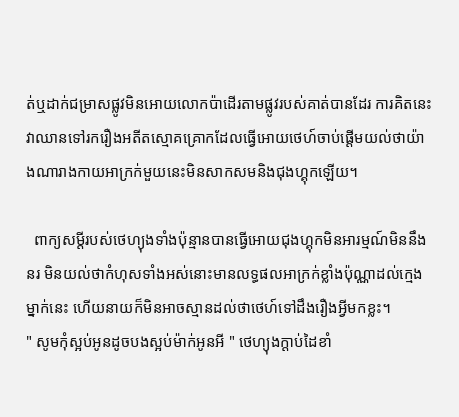ត់ឬដាក់ជម្រាសផ្លូវមិនអោយលោកប៉ាដើរតាមផ្លូវរបស់គាត់បានដែរ ការគិតនេះវាឈានទៅរករឿងអតីតស្មោគគ្រោកដែលធ្វើអោយថេហ៍ចាប់ផ្ដើមយល់ថាយ៉ាងណារាងកាយអាក្រក់មួយនេះមិនសាកសមនិងជុងហ្គុកឡើយ។

  ពាក្យសម្ដីរបស់ថេហ្យុងទាំងប៉ុន្មានបានធ្វើអោយជុងហ្គុកមិនអារម្មណ៍មិននឹងនរ មិនយល់ថាកំហុសទាំងអស់នោះមានលទ្ធផលអាក្រក់ខ្លាំងប៉ុណ្ណាដល់ក្មេងម្នាក់នេះ ហើយនាយក៏មិនអាចស្មានដល់ថាថេហ៍ទៅដឹងរឿងអ្វីមកខ្លះ។
" សូមកុំស្អប់អូនដូចបងស្អប់ម៉ាក់អូនអី " ថេហ្យុងក្ដាប់ដៃខាំ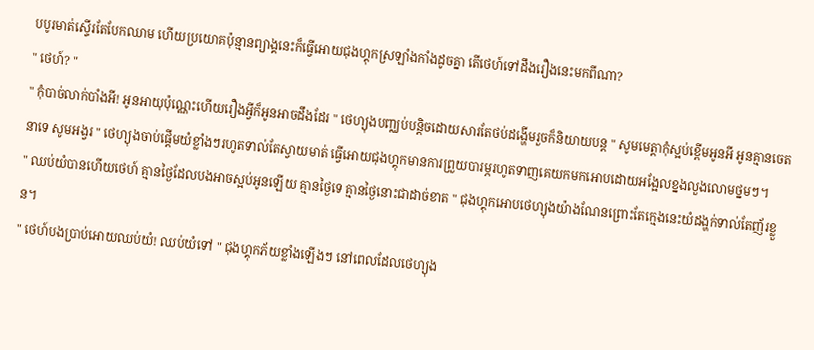បបូរមាត់ស្ទើរតែបែកឈាម ហើយប្រយោគប៉ុន្មានព្យាង្គនេះក៏ធ្វើអោយជុងហ្គុកស្រឡាំងកាំងដូចគ្នា តើថេហ៍ទៅដឹងរឿងនេះមកពីណា?
" ថេហ៍? "
" កុំបាច់លាក់បាំងអី! អូនអាយុប៉ុណ្ណេះហើយរឿងអ្វីក៏អូនអាចដឹងដែរ " ថេហ្យុងបញ្ឈប់បន្តិចដោយសារតែថប់ដង្ហើមរួចក៏និយាយបន្ត " សូមមេត្តាកុំស្អប់ខ្ពើមអូនអី អូនគ្មានចេតនាទេ សូមអង្វរ " ថេហ្យុងចាប់ផ្ដើមយំខ្លាំងៗរហូតទាល់តែស្វាយមាត់ ធ្វើអោយជុងហ្គុកមានការព្រួយបារម្ភរហូតទាញគេយកមកអោបដោយអង្អែលខ្នងលួងលោមថ្នមៗ។
" ឈប់យំបានហើយថេហ៍ គ្មានថ្ងៃដែលបងអាចស្អប់អូនឡើយ គ្មានថ្ងៃទេ គ្មានថ្ងៃនោះជាដាច់ខាត " ជុងហ្គុកអោបថេហ្យុងយ៉ាងណែនព្រោះតែក្មេងនេះយំដង្ហក់ទាល់តែញ័រខ្លួន។
" ថេហ៍បងប្រាប់អោយឈប់យំ! ឈប់យំទៅ " ជុងហ្គុកភ័យខ្លាំងឡើងៗ នៅពេលដែលថេហ្យុង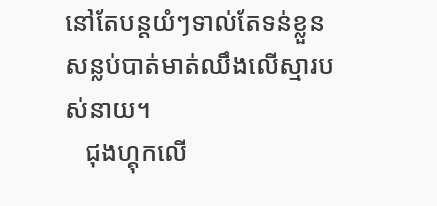នៅតែបន្តយំៗទាល់តែទន់ខ្លួនសន្លប់បាត់មាត់ឈឹងលើស្មារបស់នាយ។
   ជុងហ្គុកលើ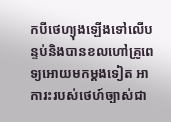កបីថេហ្យុងឡើងទៅលើបន្ទប់និងបានខលហៅគ្រូពេទ្យអោយមកម្ដងទៀត អាការះរបស់ថេហ៍ច្បាស់ជា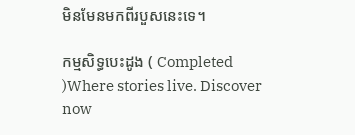មិនមែនមកពីរបួសនេះទេ។

កម្មសិទ្ធបេះដូង ( Completed )Where stories live. Discover now